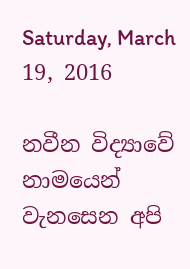Saturday, March 19, 2016

නවීන විද්‍යාවේ නාමයෙන් වැනසෙන අපි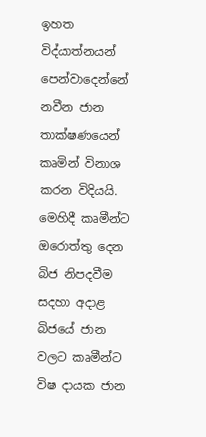ඉහත විද්යාත්නයන් පෙන්වාදෙන්නේ නවීන ජාන තාක්ෂණයෙන්  කෘමින් විනාශ කරන විදියයි.
මෙහිදී කෘමීන්ට ඔරොත්තු දෙන බිජ නිපදවීම සදහා අදාළ බිජයේ ජාන වලට කෘමීන්ට විෂ දායක ජාන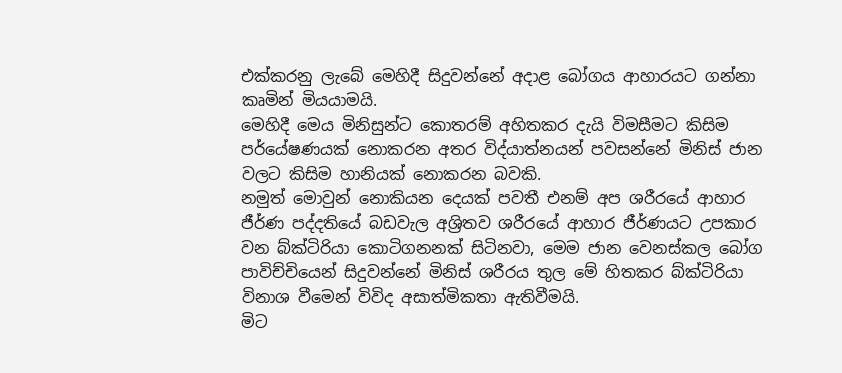එක්කරනු ලැබේ මෙහිදී සිදුවන්නේ අදාළ බෝගය ආහාරයට ගන්නා කෘමින් මියයාමයි.
මෙහිදී මෙය මිනිසුන්ට කොතරම් අහිතකර දැයි විමසීමට කිසිම පර්යේෂණයක් නොකරන අතර විද්යාත්නයන් පවසන්නේ මිනිස් ජාන වලට කිසිම හානියක් නොකරන බවකි.
නමුත් මොවුන් නොකියන දෙයක් පවතී එනම් අප ශරීරයේ ආහාර ජීර්ණ පද්දතියේ බඩවැල අශ්‍රිතව ශරීරයේ ආහාර ජීර්ණයට උපකාර වන බ්ක්ටිරියා කොටිගනනක් සිටිනවා, මෙම ජාන වෙනස්කල බෝග පාවිච්චියෙන් සිදුවන්නේ මිනිස් ශරීරය තුල මේ හිතකර බ්ක්ටිරියා විනාශ වීමෙන් විවිද අසාත්මිකතා ඇතිවීමයි.
මිට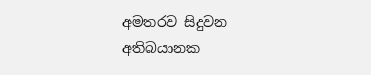අමතරව සිදුවන අතිබයානක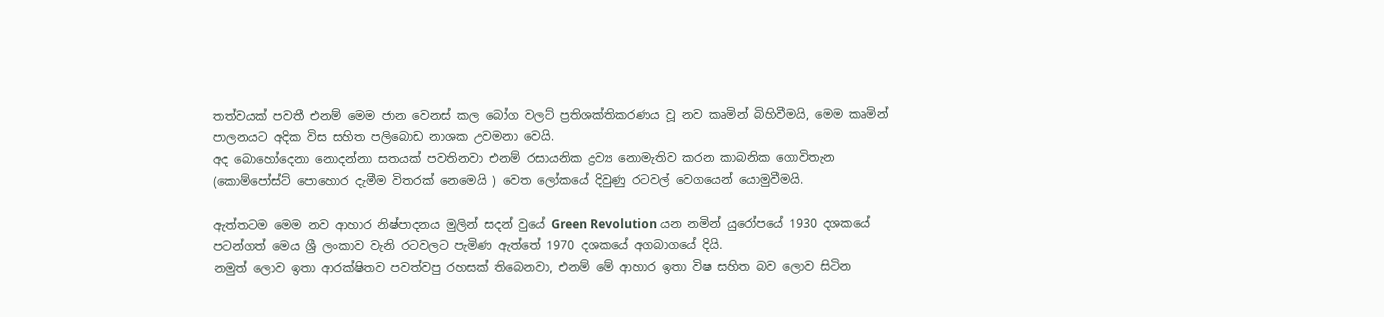තත්වයක් පවතී එනම් මෙම ජාන වෙනස් කල බෝග වලට් ප්‍රතිශක්තිකරණය වූ නව කෘමින් බිහිවීමයි, මෙම කෘමින් පාලනයට අදික විස සහිත පලිබොඩ නාශක උවමනා වෙයි.
අද බොහෝදෙනා නොදන්නා සතයක් පවතිනවා එනම් රසායනික ද්‍රව්‍ය නොමැතිව කරන කාබනික ගොවිතැන (කොම්පෝස්ට් පොහොර දැමීම විතරක් නෙමෙයි ) වෙත ලෝකයේ දිවුණු රටවල් වෙගයෙන් යොමුවීමයි.

ඇත්තටම මෙම නව ආහාර නිෂ්පාදනය මුලින් සදන් වුයේ Green Revolution යන නමින් යුරෝපයේ 1930 දශකයේ පටන්ගත් මෙය ශ්‍රී ලංකාව වැනි රටවලට පැමිණ ඇත්තේ 1970 දශකයේ අගබාගයේ දියි.
නමුත් ලොව ඉතා ආරක්ෂිතව පවත්වපු රහසක් තිබෙනවා, එනම් මේ ආහාර ඉතා විෂ සහිත බව ලොව සිටින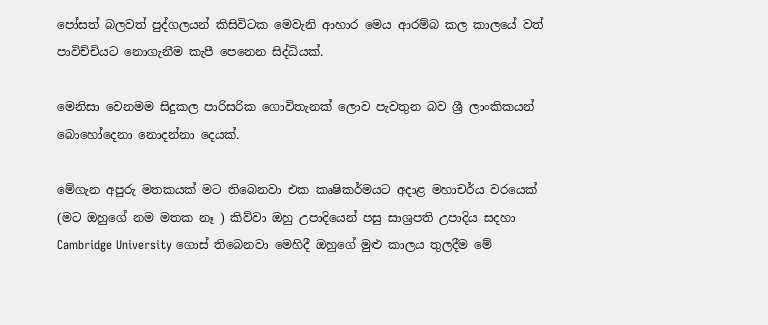පෝසත් බලවත් පුද්ගලයන් කිසිවිටක මෙවැනි ආහාර මෙය ආරම්බ කල කාලයේ වත් පාවිච්චියට නොගැනීම කැපී පෙනෙන සිද්ධියක්.

මෙනිසා වෙනමම සිදුකල පාරිසරික ගොවිතැනක් ලොව පැවතුන බව ශ්‍රී ලාංකිකයන් බොහෝදෙනා නොදන්නා දෙයක්.

මේගැන අපුරු මතකයක් මට තිබෙනවා එක කෘෂිකර්මයට අදාළ මහාචර්ය වරයෙක් (මට ඔහුගේ නම මතක නෑ ) කිව්වා ඔහු උපාදියෙන් පසු සාශ්‍රපති උපාදිය සදහා Cambridge University ගොස් තිබෙනවා මෙහිදී ඔහුගේ මුළු කාලය තුලදීම මේ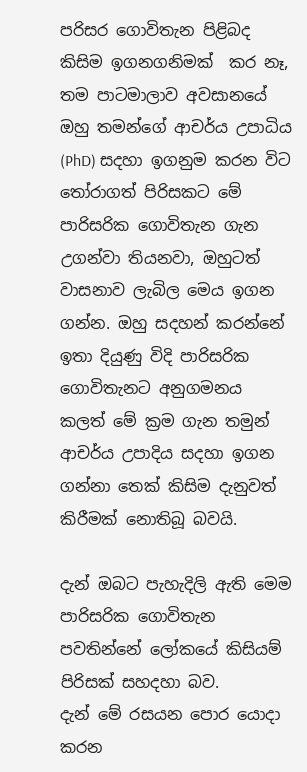පරිසර ගොවිතැන පිළිබද කිසිම ඉගනගනිමක්  කර නෑ, තම පාටමාලාව අවසානයේ ඔහු තමන්ගේ ආචර්ය උපාධිය (PhD) සදහා ඉගනුම කරන විට තෝරාගත් පිරිසකට මේ පාරිසරික ගොවිතැන ගැන උගන්වා තියනවා, ඔහුටත් වාසනාව ලැබිල මෙය ඉගන ගන්න. ඔහු සදහන් කරන්නේ ඉතා දියුණු විදි පාරිසරික ගොවිතැනට අනුගමනය කලත් මේ ක්‍රම ගැන තමුන් ආචර්ය උපාදිය සදහා ඉගන ගන්නා තෙක් කිසිම දැනුවත් කිරීමක් නොතිබූ බවයි.

දැන් ඔබට පැහැදිලි ඇති මෙම පාරිසරික ගොවිතැන පවතින්නේ ලෝකයේ කිසියම් පිරිසක් සහදහා බව.
දැන් මේ රසයන පොර යොදා කරන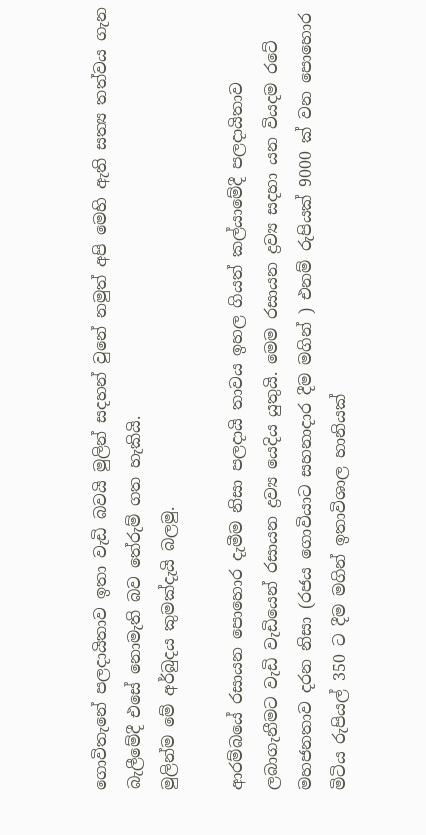ගොවිතැනේ පලදායිතාව ඉතා වැඩි බවයි මුලින් සදහන් වුනේ නමුත් අපි මෙහි ඇති සත්‍ය තත්වය ගැන බැලීමේදී එසේ නොමැති බව තේරුම් ගත හැකියි.
මුලින්ම මේ අර්බුදය කුමක්දැයි බලමු.

ආරම්බයේ රසායන පොහොර දැමීම නිසා පලදායි තාවය ඉහල ගියත් කල්යාමේදී පලදායිතාව ලබාගැනීමට වැඩි වැඩියෙන් රසායන ද්‍රව්‍ය යෙදිය යුතුයි. මෙම රසායන ද්‍රව්‍ය සදහා යන වියදම රටේ මහජනතාව දරන නිසා (රජය ගොවියාට සහනාදාර දීම මගින් ) එනම් රුපියක් 9000 ක් වන පොහොර මිටිය රුපියල් 350 ට දීම මගින් ඉතාවිශාල හානියක්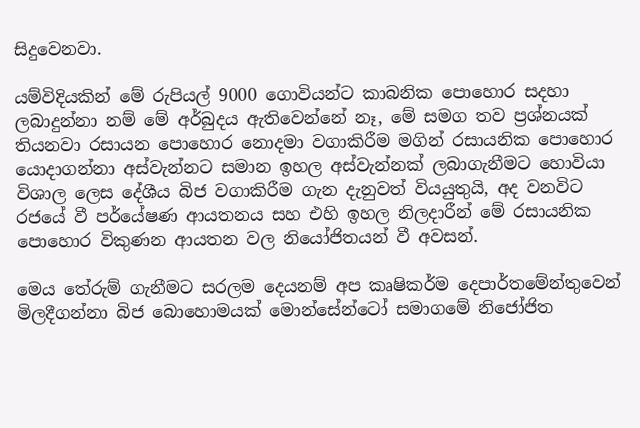සිදුවෙනවා.

යම්විදියකින් මේ රුපියල් 9000 ගොවියන්ට කාබනික පොහොර සදහා  ලබාදුන්නා නම් මේ අර්බුදය ඇතිවෙන්නේ නෑ, මේ සමග තව ප්‍රශ්නයක් තියනවා රසායන පොහොර නොදමා වගාකිරීම මගින් රසායනික පොහොර යොදාගන්නා අස්වැන්නට සමාන ඉහල අස්වැන්නක් ලබාගැනීමට හොවියා විශාල ලෙස දේශීය බිජ වගාකිරීම ගැන දැනුවත් වියයුතුයි, අද වනවිට රජයේ වී පර්යේෂණ ආයතනය සහ එහි ඉහල නිලදාරීන් මේ රසායනික පොහොර විකුණන ආයතන වල නියෝජිතයන් වී අවසන්.

මෙය තේරුම් ගැනීමට සරලම දෙයනම් අප කෘෂිකර්ම දෙපාර්තමේන්තුවෙන් මිලදීගන්නා බිජ බොහොමයක් මොන්සේන්ටෝ සමාගමේ නිජෝජිත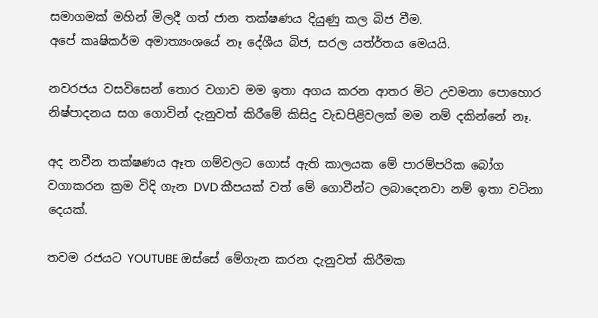සමාගමක් මහින් මිලදී ගත් ජාන තක්ෂණය දියුණු කල බිජ වීම.
අපේ කෘෂිකර්ම අමාත්‍යංශයේ නෑ දේශීය බිජ, සරල යත්ර්තය මෙයයි.

නවරජය වසවිසෙන් තොර වගාව මම ඉතා අගය කරන ආතර මිට උවමනා පොහොර නිෂ්පාදනය සග ගොවින් දැනුවත් කිරීමේ කිසිදු වැඩපිළිවලක් මම නම් දකින්නේ නෑ.

අද නවීන තක්ෂණය ඈත ගම්වලට ගොස් ඇති කාලයක මේ පාරම්පරික බෝග වගාකරන ක්‍රම විදි ගැන DVD කීපයක් වත් මේ ගොවීන්ට ලබාදෙනවා නම් ඉතා වටිනා දෙයක්.

තවම රජයට YOUTUBE ඔස්සේ මේගැන කරන දැනුවත් කිරීමක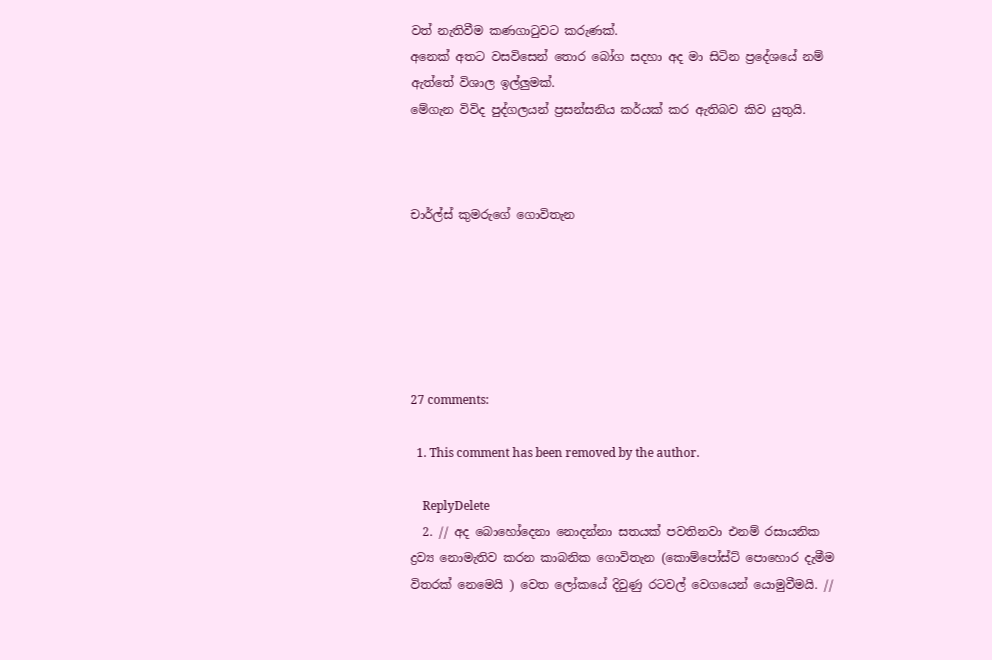වත් නැතිවීම කණගාටුවට කරුණක්.
අනෙක් අතට වසවිසෙන් තොර බෝග සදහා අද මා සිටින ප්‍රදේශයේ නම් ඇත්තේ විශාල ඉල්ලුමක්.
මේගැන විවිද පුද්ගලයන් ප්‍රසන්සනිය කර්යක් කර ඇතිබව කිව යුතුයි.



චාර්ල්ස් කුමරුගේ ගොවිතැන






27 comments:

  1. This comment has been removed by the author.

    ReplyDelete
  2. // අද බොහෝදෙනා නොදන්නා සතයක් පවතිනවා එනම් රසායනික ද්‍රව්‍ය නොමැතිව කරන කාබනික ගොවිතැන (කොම්පෝස්ට් පොහොර දැමීම විතරක් නෙමෙයි ) වෙත ලෝකයේ දිවුණු රටවල් වෙගයෙන් යොමුවීමයි. //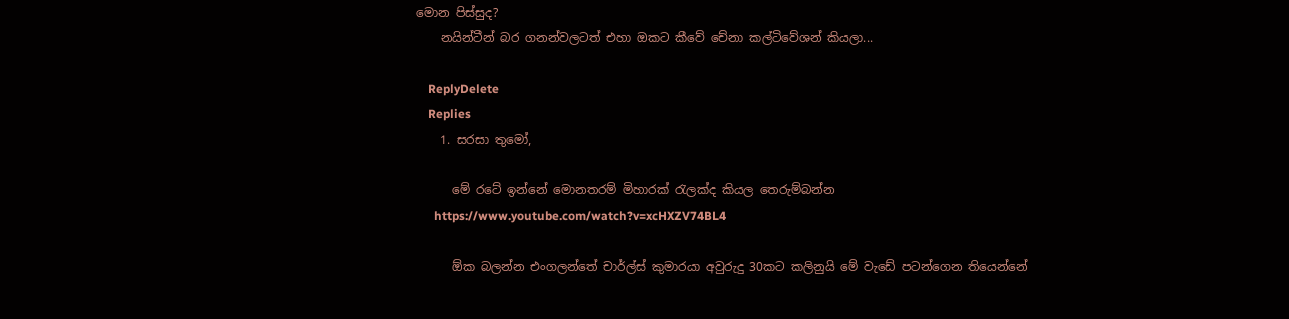මොන පිස්සුද?
    නයින්ටීන් බර ගනන්වලටත් එහා ඔකට කීවේ චේනා කල්ටිවේශන් කියලා...

    ReplyDelete
    Replies
    1. සරසා තුමෝ,

      මේ රටේ ඉන්නේ මොනතරම් මිහාරක් රැලක්ද කියල තෙරුම්බන්න
      https://www.youtube.com/watch?v=xcHXZV74BL4

      ඕක බලන්න එංගලන්තේ චාර්ල්ස් කුමාරයා අවුරුදු 30කට කලිනුයි මේ වැඩේ පටන්ගෙන තියෙන්නේ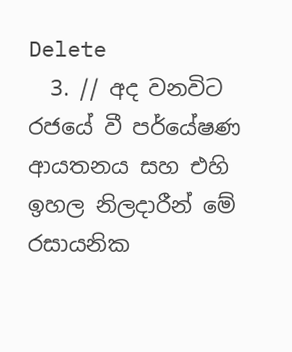Delete
  3. // අද වනවිට රජයේ වී පර්යේෂණ ආයතනය සහ එහි ඉහල නිලදාරීන් මේ රසායනික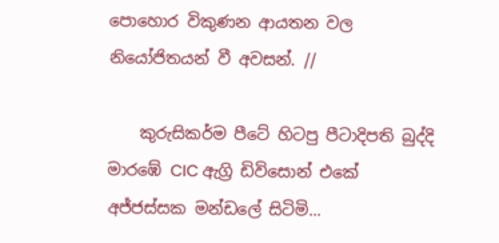පොහොර විකුණන ආයතන වල නියෝජිතයන් වී අවසන්. //

    කුරුසිකර්ම පීටේ හිටපු පීටාදිපති බුද්දි මාරඹේ CIC ඇග්‍රි ඩිවිසොන් එකේ අජ්ජස්සක මන්ඩලේ සිටිමි...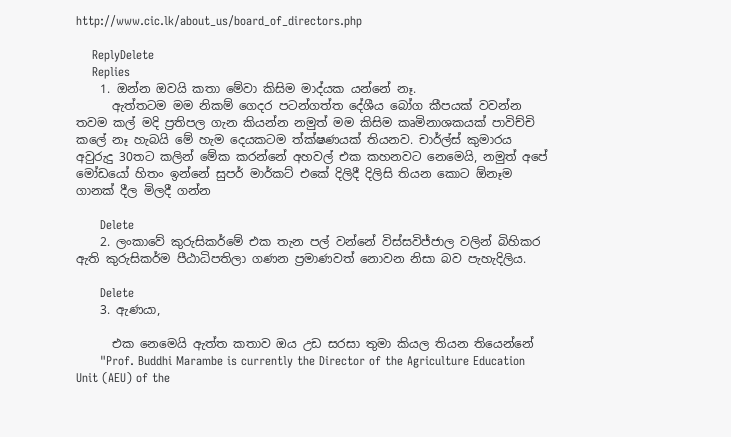http://www.cic.lk/about_us/board_of_directors.php

    ReplyDelete
    Replies
    1. ඔන්න ඔවයි කතා මේවා කිසිම මාද්යක යන්නේ නෑ.
      ඇත්තටම මම නිකම් ගෙදර පටන්ගත්ත දේශීය බෝග කීපයක් වවන්න තවම කල් මදි ප්‍රතිපල ගැන කියන්න නමුත් මම කිසිම කෘමිනාශකයක් පාවිච්චි කලේ නෑ හැබයි මේ හැම දෙයකටම ත්ක්ෂණයක් තියනව. චාර්ල්ස් කුමාරය අවුරුදු 30තට කලින් මේක කරන්නේ අහවල් එක කහනවට නෙමෙයි, නමුත් අපේ මෝඩයෝ හිතං ඉන්නේ සුපර් මාර්කට් එකේ දිලිදී දිලිසි තියන කොට ඕනෑම ගානක් දීල මිලදී ගන්න

      Delete
    2. ලංකාවේ කුරුසිකර්මේ එක තැන පල් වන්නේ විස්සවිජ්ජාල වලින් බිහිකර ඇති කුරුසිකර්ම පීඨාධිපතිලා ගණන ප්‍රමාණවත් නොවන නිසා බව පැහැදිලිය.

      Delete
    3. ඇණයා,

      එක නෙමෙයි ඇත්ත කතාව ඔය උඩ සරසා තුමා කියල තියන තියෙන්නේ
      "Prof. Buddhi Marambe is currently the Director of the Agriculture Education Unit (AEU) of the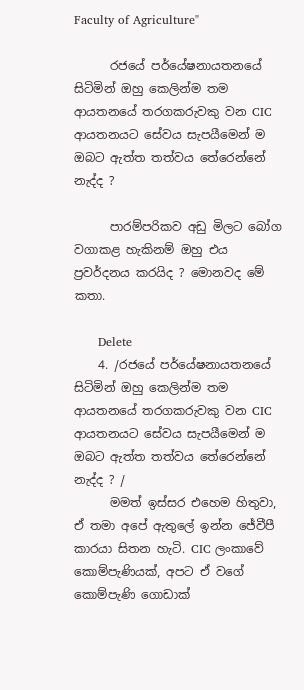Faculty of Agriculture"

      රජයේ පර්යේෂනායතනයේ සිටිමින් ඔහු කෙලින්ම තම ආයතනයේ තරගකරුවකු වන CIC ආයතනයට සේවය සැපයීමෙන් ම ඔබට ඇත්ත තත්වය තේරෙන්නේ නැද්ද ?

      පාරම්පරිකව අඩු මිලට බෝග වගාකළ හැකිනම් ඔහු එය ප්‍රවර්දනය කරයිද ? මොනවද මේ කතා.

      Delete
    4. /රජයේ පර්යේෂනායතනයේ සිටිමින් ඔහු කෙලින්ම තම ආයතනයේ තරගකරුවකු වන CIC ආයතනයට සේවය සැපයීමෙන් ම ඔබට ඇත්ත තත්වය තේරෙන්නේ නැද්ද ? /
      මමත් ඉස්සර එහෙම හිතුවා, ඒ තමා අපේ ඇතුලේ ඉන්න ජේවීපී කාරයා සිතන හැටි. CIC ලංකාවේ කොම්පැණියක්, අපට ඒ වගේ කොම්පැණි ගොඩාක්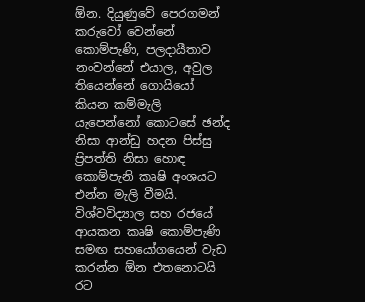ඕන. දියුණුවේ පෙරගමන් කරුවෝ වෙන්නේ කොම්පැණි, පලදායීතාව නංවන්නේ එයාල, අවුල තියෙන්නේ ගොයියෝ කියන කම්මැලි යැපෙන්නෝ කොටසේ ඡන්ද නිසා ආන්ඩු හදන පිස්සු ප්‍ර‍ිපත්ති නිසා හොඳ කොම්පැනි කෘෂි අංශයට එන්න මැලි වීමයි. විශ්වවිද්‍යාල සහ රජයේ ආයකන කෘෂි කොම්පැණි සමඟ සහයෝගයෙන් වැඩ කරන්න ඕන එතනොටයි රට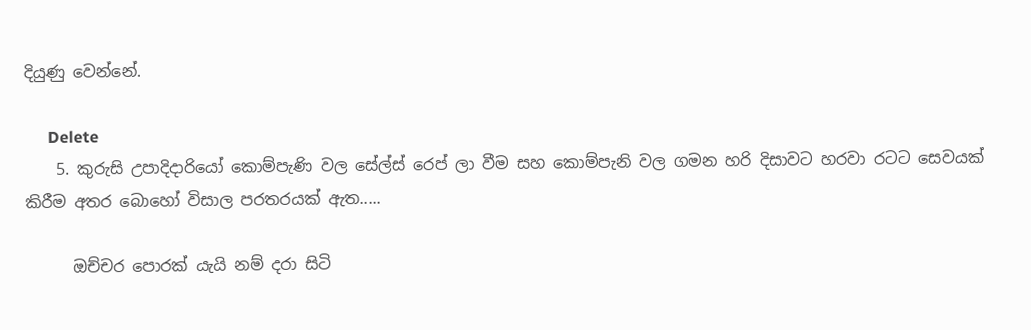දියුණු වෙන්නේ.

      Delete
    5. කුරුසි උපාදිදාරියෝ කොම්පැණි වල සේල්ස් රෙප් ලා වීම සහ කොම්පැනි වල ගමන හරි දිසාවට හරවා රටට සෙවයක් කිරීම අතර බොහෝ විසාල පරතරයක් ඇත.....

      ඔච්චර පොරක් යැයි නම් දරා සිටි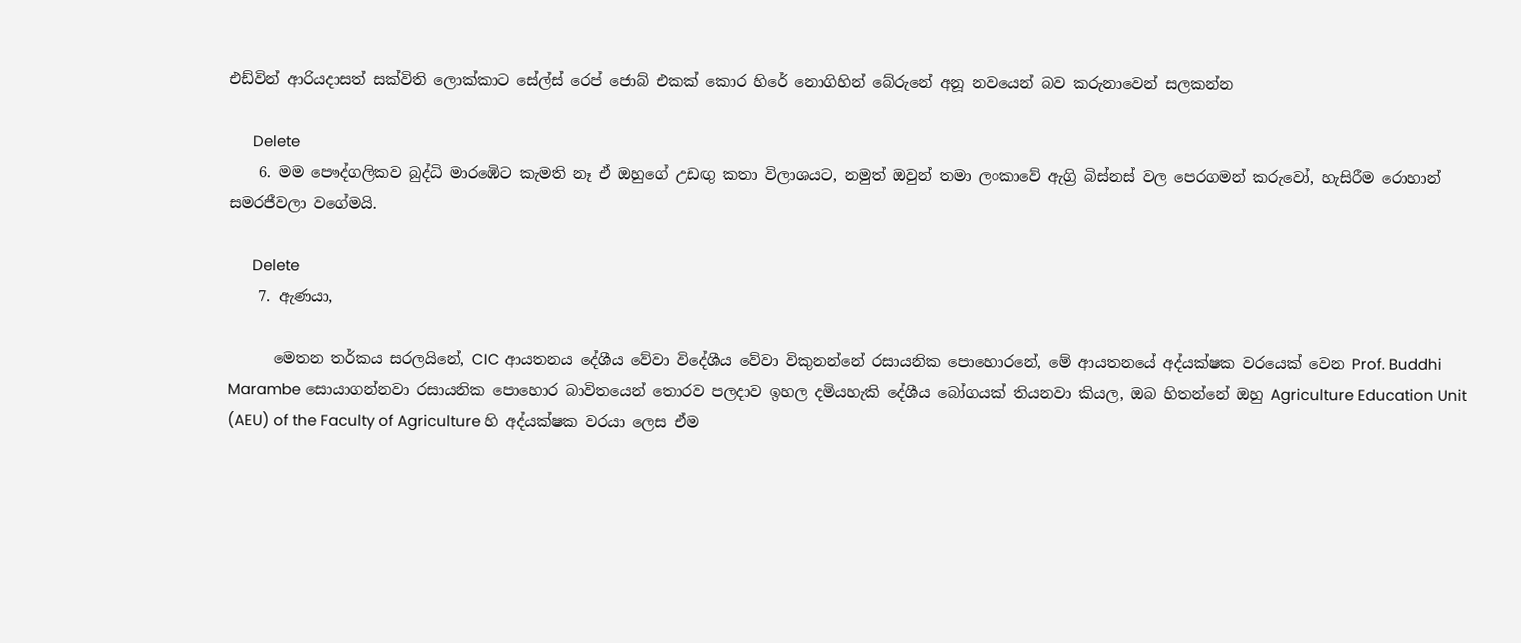එඩ්වින් ආරියදාසත් සක්විති ලොක්කාට සේල්ස් රෙප් ජොබ් එකක් කොර හිරේ නොගිහින් බේරුනේ අනූ නවයෙන් බව කරුනාවෙන් සලකන්න

      Delete
    6. මම පෞද්ගලිකව බුද්ධි මාරඹෙිට කැමති නෑ ඒ ඔහුගේ උඩඟු කතා විලාශයට, නමුත් ඔවුන් තමා ලංකාවේ ඇග්‍රි බිස්නස් වල පෙරගමන් කරුවෝ, හැසිරීම රොහාන් සමරජීවලා වගේමයි.

      Delete
    7. ඇණයා,

      මෙතන තර්කය සරලයිනේ, CIC ආයතනය දේශීය වේවා විදේශීය වේවා විකුනන්නේ රසායනික පොහොරනේ, මේ ආයතනයේ අද්යක්ෂක වරයෙක් වෙන Prof. Buddhi Marambe සොයාගන්නවා රසායනික පොහොර බාවිතයෙන් තොරව පලදාව ඉහල දමියහැකි දේශීය බෝගයක් තියනවා කියල, ඔබ හිතන්නේ ඔහු Agriculture Education Unit (AEU) of the Faculty of Agriculture හි අද්යක්ෂක වරයා ලෙස ඒම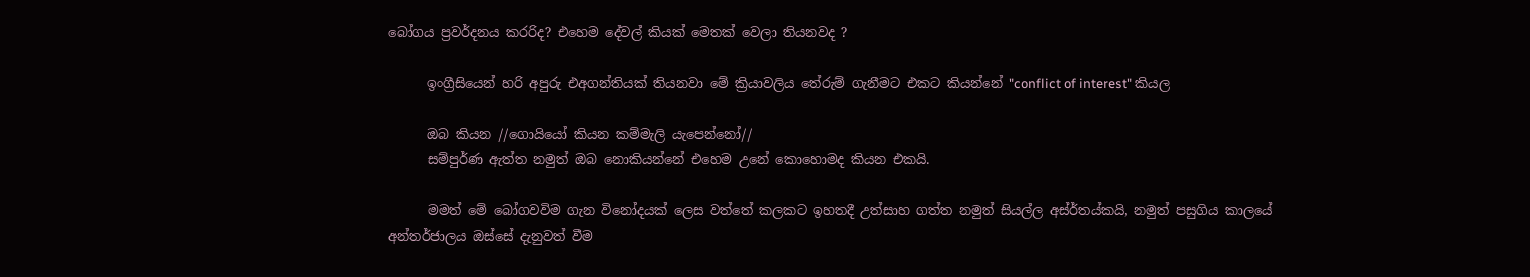බෝගය ප්‍රවර්දනය කරරිද? එහෙම දේවල් කියක් මෙතක් වෙලා තියනවද ?

      ඉංග්‍රීසියෙන් හරි අපුරු එඅගන්තියක් තියනවා මේ ක්‍රියාවලිය තේරුම් ගැනීමට එකට කියන්නේ "conflict of interest" කියල

      ඔබ කියන //ගොයියෝ කියන කම්මැලි යැපෙන්නෝ//
      සම්පුර්ණ ඇත්ත නමුත් ඔබ නොකියන්නේ එහෙම උනේ කොහොමද කියන එකයි.

      මමත් මේ බෝගවවිම ගැන විනෝදයක් ලෙස වත්තේ කලකට ඉහතදී උත්සාහ ගත්ත නමුත් සියල්ල අස්ර්තය්කයි, නමුත් පසුගිය කාලයේ අන්තර්ජාලය ඔස්සේ දැනුවත් වීම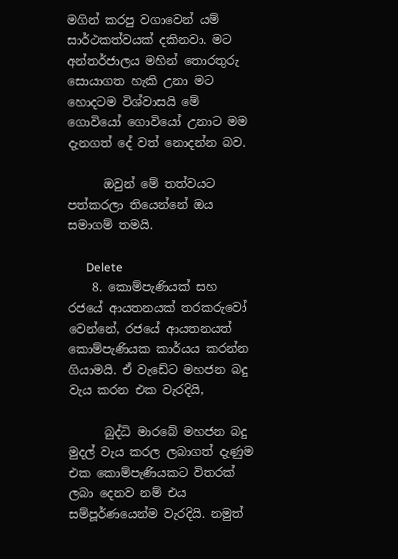මගින් කරපු වගාවෙන් යම් සාර්ථකත්වයක් දකිනවා. මට අන්තර්ජාලය මහින් තොරතුරු සොයාගත හැකි උනා මට හොදටම විශ්වාසයි මේ ගොවියෝ ගොවියෝ උනාට මම දැනගත් දේ වත් නොදන්න බව.

      ඔවුන් මේ තත්වයට පත්කරලා තියෙන්නේ ඔය සමාගම් තමයි.

      Delete
    8. කොම්පැණියක් සහ රජයේ ආයතනයක් තරකරුවෝ වෙන්නේ, රජයේ ආයතනයත් කොම්පැණියක කාර්යය කරන්න ගියාමයි. ඒ වැඩේට මහජන බදු වැය කරන එක වැරදියි,

      බුද්ධි මාරබේ මහජන බදු මුදල් වැය කරල ලබාගත් දැණුම එක කොම්පැණියකට විතරක් ලබා දෙනව නම් එය සම්පූර්ණයෙන්ම වැරදියි. නමුත්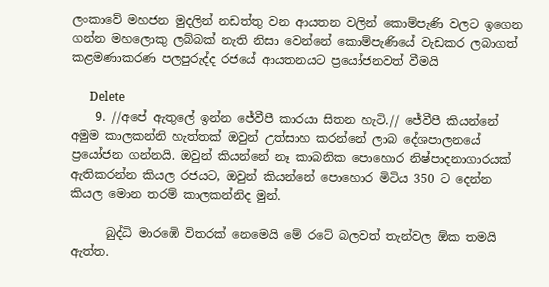ලංකාවේ මහජන මුදලින් නඩත්තු වන ආයතන වලින් කොම්පැණි වලට ඉගෙන ගන්න මහලොකු ලබ්බක් නැති නිසා වෙන්නේ කොම්පැණියේ වැඩකර ලබාගත් කළමණාකරණ පලපුරුද්ද රජයේ ආයතනයට ප්‍රයෝජනවත් වීමයි

      Delete
    9. //අපේ ඇතුලේ ඉන්න ජේවීපී කාරයා සිතන හැටි.// ජේවීපී කියන්නේ අමුම කාලකන්නි හැත්තක් ඔවුන් උත්සාහ කරන්නේ ලාබ දේශපාලනයේ ප්‍රයෝජන ගන්නයි. ඔවුන් කියන්නේ නෑ කාබනික පොහොර නිෂ්පාදනාගාරයක් ඇතිකරන්න කියල රජයට, ඔවුන් කියන්නේ පොහොර මිටිය 350 ට දෙන්න කියල මොන තරම් කාලකන්නිද මුන්.

      බුද්ධි මාරඹෙි විතරක් නෙමෙයි මේ රටේ බලවත් තැන්වල ඕක තමයි ඇත්ත.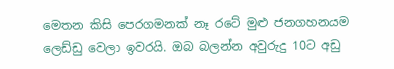මෙතන කිසි පෙරගමනක් නෑ රටේ මුළු ජනගහනයම ලෙඩ්ඩු වෙලා ඉවරයි. ඔබ බලන්න අවුරුදු 10ට අඩු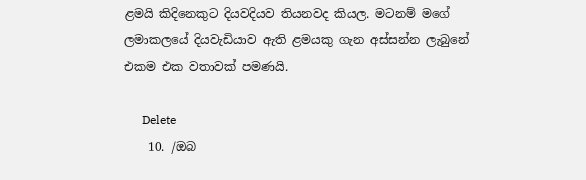ළමයි කිදිනෙකුට දියවදියව තියනවද කියල. මටනම් මගේ ලමාකලයේ දියවැඩියාව ඇති ළමයකු ගැන අස්සන්න ලැබුනේ එකම එක වතාවක් පමණයි.

      Delete
    10. /ඔබ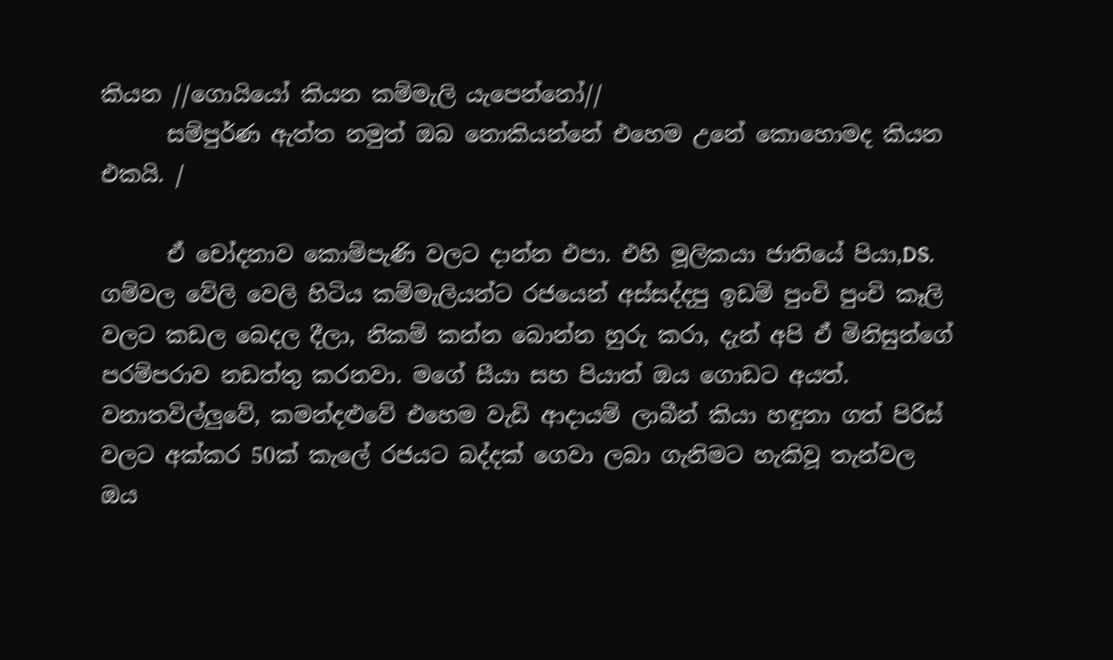කියන //ගොයියෝ කියන කම්මැලි යැපෙන්නෝ//
      සම්පුර්ණ ඇත්ත නමුත් ඔබ නොකියන්නේ එහෙම උනේ කොහොමද කියන එකයි. /

      ඒ චෝදනාව කොම්පැණි වලට දාන්න එපා. එහි මූලිකයා ජාතියේ පියා,DS. ගම්වල වේලි වෙලි හිටිය කම්මැලියන්ට රජයෙන් අස්සද්දපු ඉඩම් පුංචි පුංචි කෑලි වලට කඩල බෙදල දීලා, නිකම් කන්න බොන්න හුරු කරා, දැන් අපි ඒ මිනිසුන්ගේ පරම්පරාව නඩත්තු කරනවා. මගේ සීයා සහ පියාත් ඔය ගොඩට අයත්. වනාතවිල්ලුවේ, කමන්දළුවේ එහෙම වැඩි ආදායම් ලාබීන් කියා හඳුනා ගත් පිරිස් වලට අක්කර 50ක් කැලේ රජයට බද්දක් ගෙවා ලබා ගැනිමට හැකිවූ තැන්වල ඔය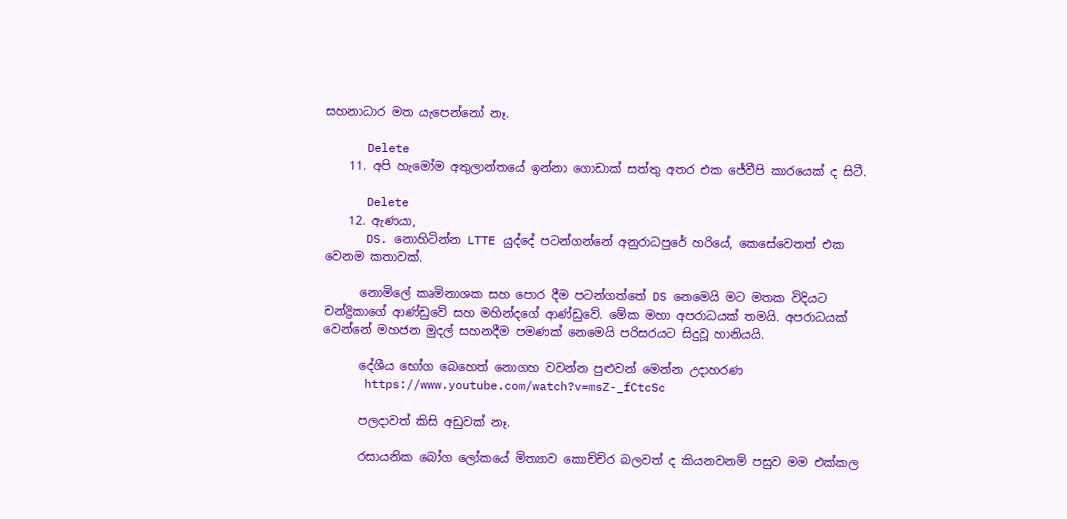සහනාධාර මත යැපෙන්නෝ නෑ.

      Delete
    11. අපි හැමෝම අතුලාන්තයේ ඉන්නා ගොඩාක් සත්තු අතර එක ජේවීපි කාරයෙක් ද සිටී.

      Delete
    12. ඇණයා,
      DS. නොහිටින්න LTTE යුද්දේ පටන්ගන්නේ අනුරාධපුරේ හරියේ, කෙසේවෙතත් එක වෙනම කතාවක්.

      නොමිලේ කෘමිනාශක සහ පොර දීම පටන්ගත්තේ DS නෙමෙයි මට මතක විදියට චන්ද්‍රිකාගේ ආණ්ඩුවේ සහ මහින්දගේ ආණ්ඩුවේ. මේක මහා අපරාධයක් තමයි. අපරාධයක් වෙන්නේ මහජන මුදල් සහනදීම පමණක් නෙමෙයි පරිසරයට සිදුවූ හානියයි.

      දේශීය භෝග බෙහෙත් නොගහ වවන්න පුළුවන් මෙන්න උදාහරණ
      https://www.youtube.com/watch?v=msZ-_fCtcSc

      පලදාවත් කිසි අඩුවක් නෑ.

      රසායනික බෝග ලෝකයේ මිත්‍යාව කොච්ච්ර බලවත් ද කියනවනම් පසුව මම එක්කල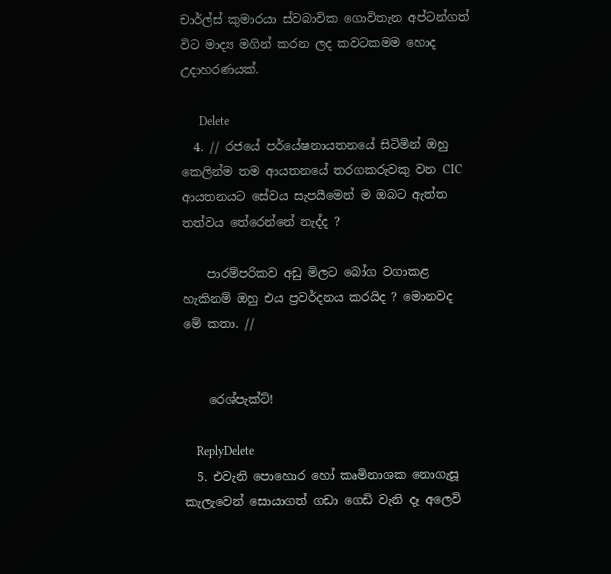චාර්ල්ස් කුමාරයා ස්වබාවික ගොවිතැන අප්ටන්ගත් විට මාද්‍ය මගින් කරන ලද කවටකමම හොද උදාහරණයක්.

      Delete
  4. // රජයේ පර්යේෂනායතනයේ සිටිමින් ඔහු කෙලින්ම තම ආයතනයේ තරගකරුවකු වන CIC ආයතනයට සේවය සැපයීමෙන් ම ඔබට ඇත්ත තත්වය තේරෙන්නේ නැද්ද ?

    පාරම්පරිකව අඩු මිලට බෝග වගාකළ හැකිනම් ඔහු එය ප්‍රවර්දනය කරයිද ? මොනවද මේ කතා. //


    රෙශ්පැක්ට්!

    ReplyDelete
  5. එවැනි පොහොර හෝ කෘමිනාශක නොගැසූ කැලැවෙන් සොයාගත් ගඩා ගෙඩි වැනි දෑ අලෙවි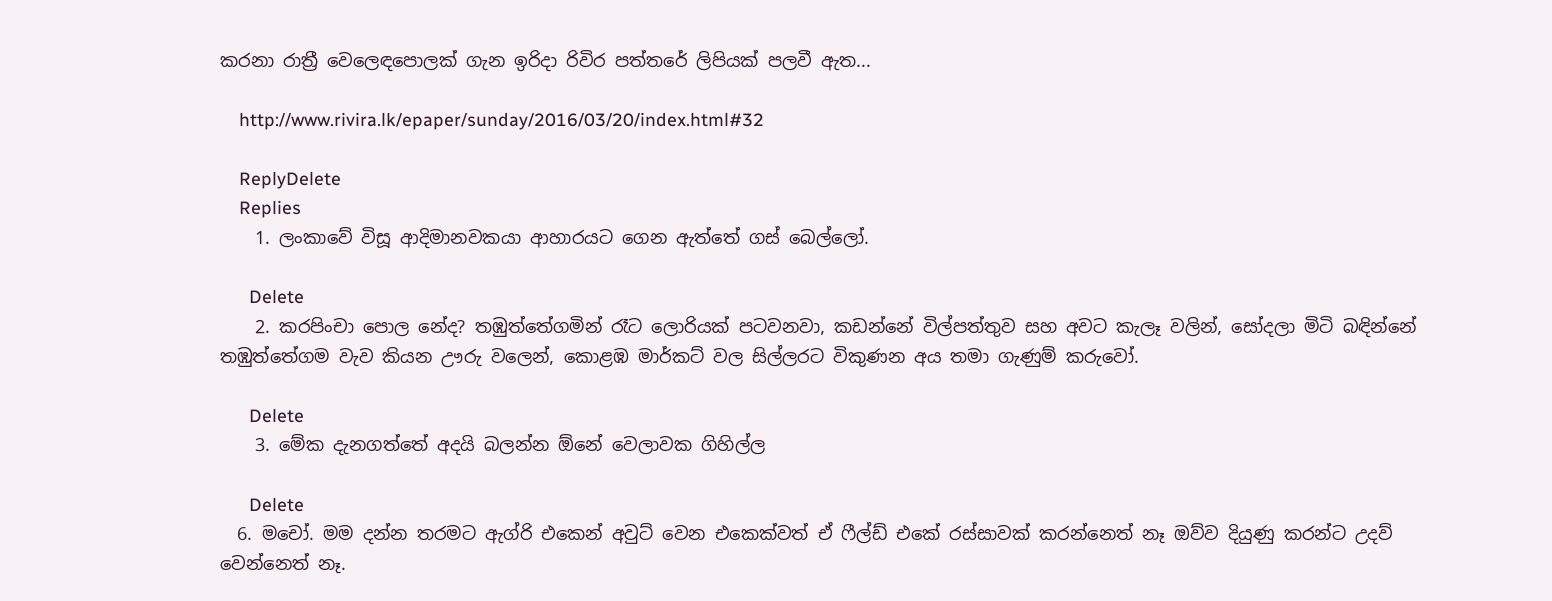කරනා රාත්‍රී වෙලෙඳපොලක් ගැන ඉරිදා රිවිර පත්තරේ ලිපියක් පලවී ඇත...

    http://www.rivira.lk/epaper/sunday/2016/03/20/index.html#32

    ReplyDelete
    Replies
    1. ලංකාවේ විසූ ආදිමානවකයා ආහාරයට ගෙන ඇත්තේ ගස් බෙල්ලෝ.

      Delete
    2. කරපිංචා පොල නේද? තඹුත්තේගමින් රෑට ලොරියක් පටවනවා, කඩන්නේ විල්පත්තුව සහ අවට කැලෑ වලින්, සෝදලා මිටි බඳින්නේ තඹුත්තේගම වැව කියන ඌරු වලෙන්, කොළඹ මාර්කට් වල සිල්ලරට විකුණන අය තමා ගැණුම් කරුවෝ.

      Delete
    3. මේක දැනගත්තේ අදයි බලන්න ඕනේ වෙලාවක ගිහිල්ල

      Delete
  6. මචෝ. මම දන්න තරමට ඇග්රි එකෙන් අවුට් වෙන එකෙක්වත් ඒ ෆීල්ඩ් එකේ රස්සාවක් කරන්නෙත් නෑ ඔව්ව දියුණු කරන්ට උදව් වෙන්නෙත් නෑ.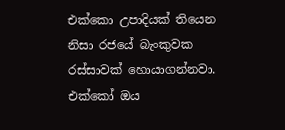එක්කො උපාදියක් තියෙන නිසා රජයේ බැංකුවක රස්සාවක් හොයාගන්නවා. එක්කෝ ඔය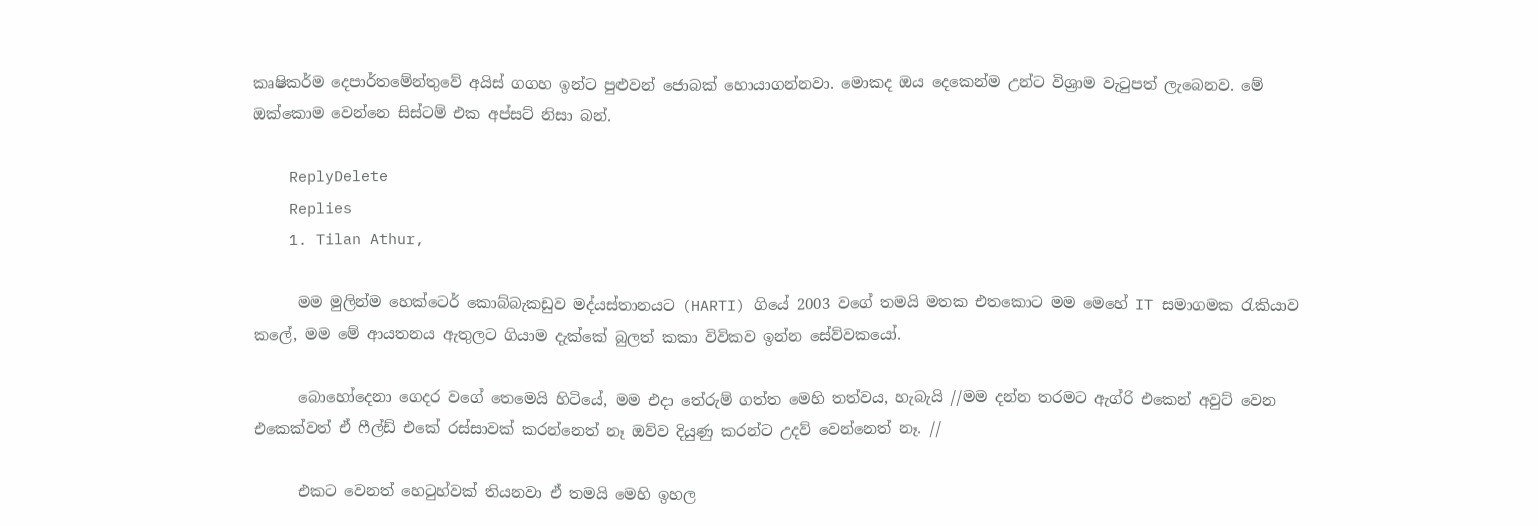කෘෂිකර්ම දෙපාර්තමේන්තුවේ අයිස් ගගහ ඉන්ට පුළුවන් ජොබක් හොයාගන්නවා. මොකද ඔය දෙකෙන්ම උන්ට විශ්‍රාම වැටුපත් ලැබෙනව. මේ ඔක්කොම වෙන්නෙ සිස්ටම් එක අප්සට් නිසා බන්.

    ReplyDelete
    Replies
    1. Tilan Athur,

      මම මුලින්ම හෙක්ටෙර් කොබ්බැකඩුව මද්යස්තානයට (HARTI) ගියේ 2003 වගේ තමයි මතක එතකොට මම මෙහේ IT සමාගමක රැකියාව කලේ, මම මේ ආයතනය ඇතුලට ගියාම දැක්කේ බුලත් කකා විවිකව ඉන්න සේව්වකයෝ.

      බොහෝදෙනා ගෙදර වගේ තෙමෙයි හිටියේ, මම එදා තේරුම් ගත්ත මෙහි තත්වය, හැබැයි //මම දන්න තරමට ඇග්රි එකෙන් අවුට් වෙන එකෙක්වත් ඒ ෆීල්ඩ් එකේ රස්සාවක් කරන්නෙත් නෑ ඔව්ව දියුණු කරන්ට උදව් වෙන්නෙත් නෑ. //

      එකට වෙනත් හෙටුහ්වක් තියනවා ඒ තමයි මෙහි ඉහල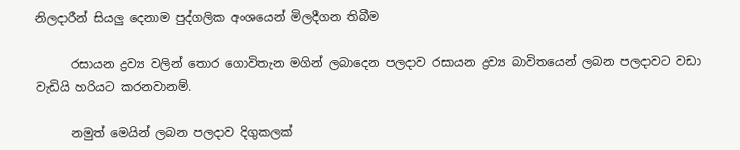නිලදාරීන් සියලු දෙනාම පුද්ගලික අංශයෙන් මිලදීගන තිබීම

      රසායන ද්‍රව්‍ය වලින් තොර ගොවිතැන මගින් ලබාදෙන පලදාව රසායන ද්‍රව්‍ය බාවිතයෙන් ලබන පලදාවට වඩා වැඩියි හරියට කරනවානම්.

      නමුත් මෙයින් ලබන පලදාව දිගුකලක්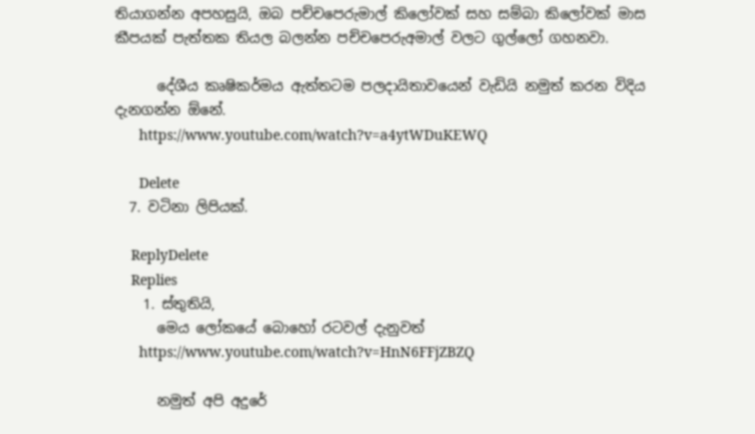තියාගන්න අපහසුයි, ඔබ පච්චපෙරුමාල් කිලෝවක් සහ සම්බා කිලෝවක් මාස කීපයක් පැත්තක තියල බලන්න පච්චපෙරුඅමාල් වලට ගුල්ලෝ ගහනවා.

      දේශීය කෘෂිකර්මය ඇත්තටම පලදායිතාවයෙන් වැඩියි නමුත් කරන විදිය දැනගන්න ඕනේ.
      https://www.youtube.com/watch?v=a4ytWDuKEWQ

      Delete
  7. වටිනා ලිපියක්.

    ReplyDelete
    Replies
    1. ස්තුතියි,
      මෙය ලෝකයේ බොහෝ රටවල් දැනුවත්
      https://www.youtube.com/watch?v=HnN6FFjZBZQ

      නමුත් අපි අදුරේ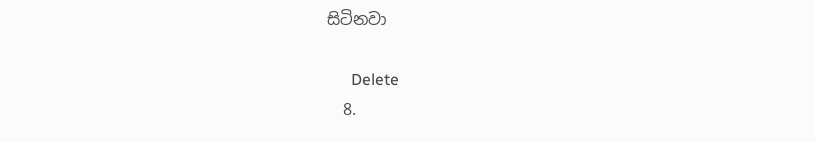සිටිනවා

      Delete
  8.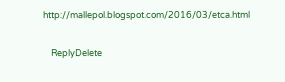http://mallepol.blogspot.com/2016/03/etca.html

    ReplyDelete